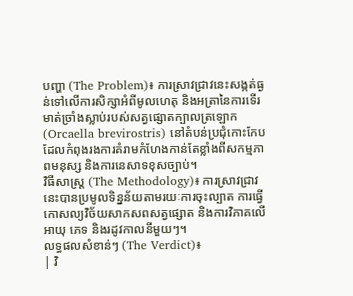បញ្ហា (The Problem)៖ ការស្រាវជ្រាវនេះសង្កត់ធ្ងន់ទៅលើការសិក្សាអំពីមូលហេតុ និងអត្រានៃការទើរមាត់ច្រាំងស្លាប់របស់សត្វផ្សោតក្បាលត្រឡោក (Orcaella brevirostris) នៅតំបន់ប្រជុំកោះកែប ដែលកំពុងរងការគំរាមកំហែងកាន់តែខ្លាំងពីសកម្មភាពមនុស្ស និងការនេសាទខុសច្បាប់។
វិធីសាស្ត្រ (The Methodology)៖ ការស្រាវជ្រាវនេះបានប្រមូលទិន្នន័យតាមរយៈការចុះល្បាត ការធ្វើកោសល្យវិច័យសាកសពសត្វផ្សោត និងការវិភាគលើអាយុ ភេទ និងរដូវកាលនីមួយៗ។
លទ្ធផលសំខាន់ៗ (The Verdict)៖
| វិ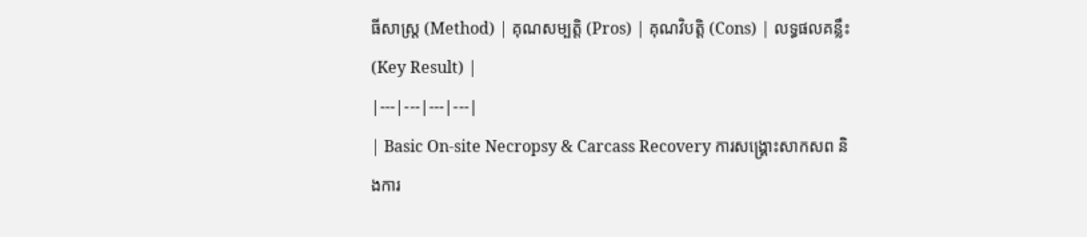ធីសាស្ត្រ (Method) | គុណសម្បត្តិ (Pros) | គុណវិបត្តិ (Cons) | លទ្ធផលគន្លឹះ (Key Result) |
|---|---|---|---|
| Basic On-site Necropsy & Carcass Recovery ការសង្គ្រោះសាកសព និងការ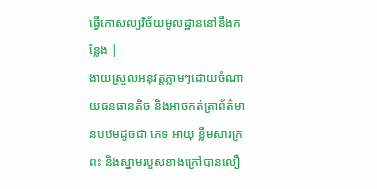ធ្វើកោសល្យវិច័យមូលដ្ឋាននៅនឹងកន្លែង |
ងាយស្រួលអនុវត្តភ្លាមៗដោយចំណាយធនធានតិច និងអាចកត់ត្រាព័ត៌មានបឋមដូចជា ភេទ អាយុ ខ្លឹមសារក្រពះ និងស្នាមរបួសខាងក្រៅបានលឿ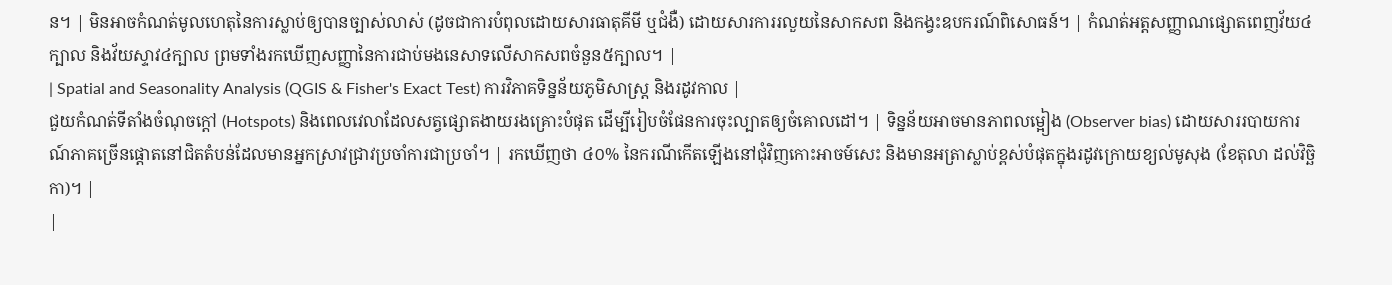ន។ | មិនអាចកំណត់មូលហេតុនៃការស្លាប់ឲ្យបានច្បាស់លាស់ (ដូចជាការបំពុលដោយសារធាតុគីមី ឬជំងឺ) ដោយសារការរលួយនៃសាកសព និងកង្វះឧបករណ៍ពិសោធន៍។ | កំណត់អត្តសញ្ញាណផ្សោតពេញវ័យ៤ក្បាល និងវ័យស្ទាវ៤ក្បាល ព្រមទាំងរកឃើញសញ្ញានៃការជាប់មងនេសាទលើសាកសពចំនួន៥ក្បាល។ |
| Spatial and Seasonality Analysis (QGIS & Fisher's Exact Test) ការវិភាគទិន្នន័យភូមិសាស្ត្រ និងរដូវកាល |
ជួយកំណត់ទីតាំងចំណុចក្តៅ (Hotspots) និងពេលវេលាដែលសត្វផ្សោតងាយរងគ្រោះបំផុត ដើម្បីរៀបចំផែនការចុះល្បាតឲ្យចំគោលដៅ។ | ទិន្នន័យអាចមានភាពលម្អៀង (Observer bias) ដោយសាររបាយការណ៍ភាគច្រើនផ្តោតនៅជិតតំបន់ដែលមានអ្នកស្រាវជ្រាវប្រចាំការជាប្រចាំ។ | រកឃើញថា ៤០% នៃករណីកើតឡើងនៅជុំវិញកោះអាចម៍សេះ និងមានអត្រាស្លាប់ខ្ពស់បំផុតក្នុងរដូវក្រោយខ្យល់មូសុង (ខែតុលា ដល់វិច្ឆិកា)។ |
|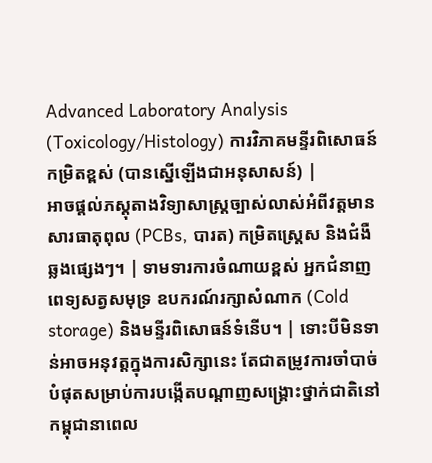Advanced Laboratory Analysis (Toxicology/Histology) ការវិភាគមន្ទីរពិសោធន៍កម្រិតខ្ពស់ (បានស្នើឡើងជាអនុសាសន៍) |
អាចផ្តល់ភស្តុតាងវិទ្យាសាស្ត្រច្បាស់លាស់អំពីវត្តមានសារធាតុពុល (PCBs, បារត) កម្រិតស្ត្រេស និងជំងឺឆ្លងផ្សេងៗ។ | ទាមទារការចំណាយខ្ពស់ អ្នកជំនាញពេទ្យសត្វសមុទ្រ ឧបករណ៍រក្សាសំណាក (Cold storage) និងមន្ទីរពិសោធន៍ទំនើប។ | ទោះបីមិនទាន់អាចអនុវត្តក្នុងការសិក្សានេះ តែជាតម្រូវការចាំបាច់បំផុតសម្រាប់ការបង្កើតបណ្តាញសង្គ្រោះថ្នាក់ជាតិនៅកម្ពុជានាពេល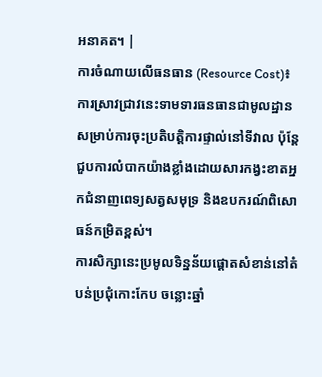អនាគត។ |
ការចំណាយលើធនធាន (Resource Cost)៖ ការស្រាវជ្រាវនេះទាមទារធនធានជាមូលដ្ឋានសម្រាប់ការចុះប្រតិបត្តិការផ្ទាល់នៅទីវាល ប៉ុន្តែជួបការលំបាកយ៉ាងខ្លាំងដោយសារកង្វះខាតអ្នកជំនាញពេទ្យសត្វសមុទ្រ និងឧបករណ៍ពិសោធន៍កម្រិតខ្ពស់។
ការសិក្សានេះប្រមូលទិន្នន័យផ្តោតសំខាន់នៅតំបន់ប្រជុំកោះកែប ចន្លោះឆ្នាំ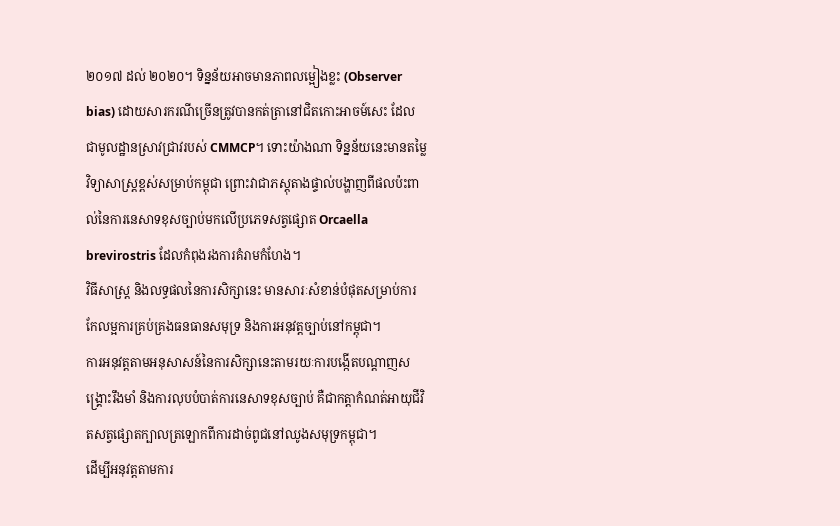២០១៧ ដល់ ២០២០។ ទិន្នន័យអាចមានភាពលម្អៀងខ្លះ (Observer bias) ដោយសារករណីច្រើនត្រូវបានកត់ត្រានៅជិតកោះអាចម៍សេះ ដែលជាមូលដ្ឋានស្រាវជ្រាវរបស់ CMMCP។ ទោះយ៉ាងណា ទិន្នន័យនេះមានតម្លៃវិទ្យាសាស្ត្រខ្ពស់សម្រាប់កម្ពុជា ព្រោះវាជាភស្តុតាងផ្ទាល់បង្ហាញពីផលប៉ះពាល់នៃការនេសាទខុសច្បាប់មកលើប្រភេទសត្វផ្សោត Orcaella brevirostris ដែលកំពុងរងការគំរាមកំហែង។
វិធីសាស្ត្រ និងលទ្ធផលនៃការសិក្សានេះ មានសារៈសំខាន់បំផុតសម្រាប់ការកែលម្អការគ្រប់គ្រងធនធានសមុទ្រ និងការអនុវត្តច្បាប់នៅកម្ពុជា។
ការអនុវត្តតាមអនុសាសន៍នៃការសិក្សានេះតាមរយៈការបង្កើតបណ្តាញសង្គ្រោះរឹងមាំ និងការលុបបំបាត់ការនេសាទខុសច្បាប់ គឺជាកត្តាកំណត់អាយុជីវិតសត្វផ្សោតក្បាលត្រឡោកពីការដាច់ពូជនៅឈូងសមុទ្រកម្ពុជា។
ដើម្បីអនុវត្តតាមការ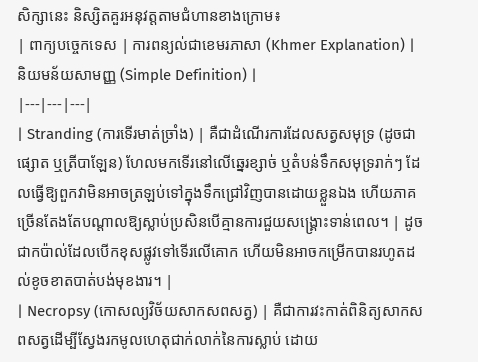សិក្សានេះ និស្សិតគួរអនុវត្តតាមជំហានខាងក្រោម៖
| ពាក្យបច្ចេកទេស | ការពន្យល់ជាខេមរភាសា (Khmer Explanation) | និយមន័យសាមញ្ញ (Simple Definition) |
|---|---|---|
| Stranding (ការទើរមាត់ច្រាំង) | គឺជាដំណើរការដែលសត្វសមុទ្រ (ដូចជាផ្សោត ឬត្រីបាឡែន) ហែលមកទើរនៅលើឆ្នេរខ្សាច់ ឬតំបន់ទឹកសមុទ្ររាក់ៗ ដែលធ្វើឱ្យពួកវាមិនអាចត្រឡប់ទៅក្នុងទឹកជ្រៅវិញបានដោយខ្លួនឯង ហើយភាគច្រើនតែងតែបណ្តាលឱ្យស្លាប់ប្រសិនបើគ្មានការជួយសង្គ្រោះទាន់ពេល។ | ដូចជាកប៉ាល់ដែលបើកខុសផ្លូវទៅទើរលើគោក ហើយមិនអាចកម្រើកបានរហូតដល់ខូចខាតបាត់បង់មុខងារ។ |
| Necropsy (កោសល្យវិច័យសាកសពសត្វ) | គឺជាការវះកាត់ពិនិត្យសាកសពសត្វដើម្បីស្វែងរកមូលហេតុជាក់លាក់នៃការស្លាប់ ដោយ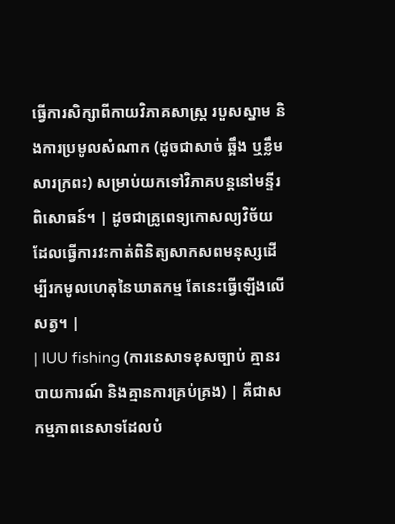ធ្វើការសិក្សាពីកាយវិភាគសាស្ត្រ របួសស្នាម និងការប្រមូលសំណាក (ដូចជាសាច់ ឆ្អឹង ឬខ្លឹមសារក្រពះ) សម្រាប់យកទៅវិភាគបន្តនៅមន្ទីរពិសោធន៍។ | ដូចជាគ្រូពេទ្យកោសល្យវិច័យដែលធ្វើការវះកាត់ពិនិត្យសាកសពមនុស្សដើម្បីរកមូលហេតុនៃឃាតកម្ម តែនេះធ្វើឡើងលើសត្វ។ |
| IUU fishing (ការនេសាទខុសច្បាប់ គ្មានរបាយការណ៍ និងគ្មានការគ្រប់គ្រង) | គឺជាសកម្មភាពនេសាទដែលបំ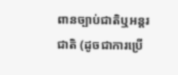ពានច្បាប់ជាតិឬអន្តរជាតិ (ដូចជាការប្រើ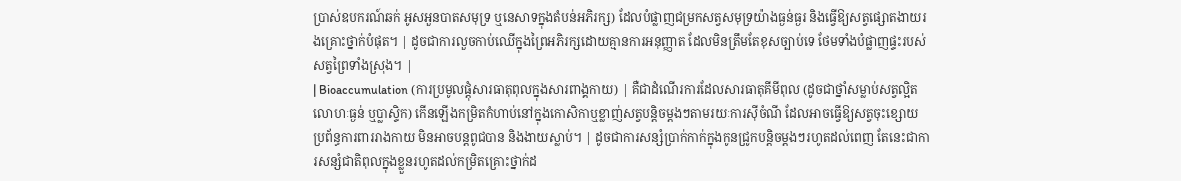ប្រាស់ឧបករណ៍ឆក់ អូសអួនបាតសមុទ្រ ឬនេសាទក្នុងតំបន់អភិរក្ស) ដែលបំផ្លាញជម្រកសត្វសមុទ្រយ៉ាងធ្ងន់ធ្ងរ និងធ្វើឱ្យសត្វផ្សោតងាយរងគ្រោះថ្នាក់បំផុត។ | ដូចជាការលួចកាប់ឈើក្នុងព្រៃអភិរក្សដោយគ្មានការអនុញ្ញាត ដែលមិនត្រឹមតែខុសច្បាប់ទេ ថែមទាំងបំផ្លាញផ្ទះរបស់សត្វព្រៃទាំងស្រុង។ |
| Bioaccumulation (ការប្រមូលផ្តុំសារធាតុពុលក្នុងសារពាង្គកាយ) | គឺជាដំណើរការដែលសារធាតុគីមីពុល (ដូចជាថ្នាំសម្លាប់សត្វល្អិត លោហៈធ្ងន់ ឬប្លាស្ទិក) កើនឡើងកម្រិតកំហាប់នៅក្នុងកោសិកាឬខ្លាញ់សត្វបន្តិចម្តងៗតាមរយៈការស៊ីចំណី ដែលអាចធ្វើឱ្យសត្វចុះខ្សោយប្រព័ន្ធការពាររាងកាយ មិនអាចបន្តពូជបាន និងងាយស្លាប់។ | ដូចជាការសន្សំប្រាក់កាក់ក្នុងកូនជ្រូកបន្តិចម្តងៗរហូតដល់ពេញ តែនេះជាការសន្សំជាតិពុលក្នុងខ្លួនរហូតដល់កម្រិតគ្រោះថ្នាក់ដ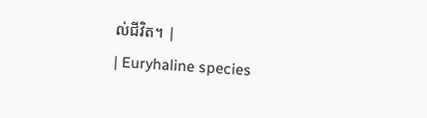ល់ជីវិត។ |
| Euryhaline species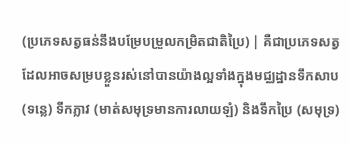(ប្រភេទសត្វធន់នឹងបម្រែបម្រួលកម្រិតជាតិប្រៃ) | គឺជាប្រភេទសត្វដែលអាចសម្របខ្លួនរស់នៅបានយ៉ាងល្អទាំងក្នុងមជ្ឈដ្ឋានទឹកសាប (ទន្លេ) ទឹកភ្លាវ (មាត់សមុទ្រមានការលាយឡំ) និងទឹកប្រៃ (សមុទ្រ)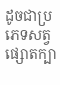ដូចជាប្រភេទសត្វផ្សោតក្បា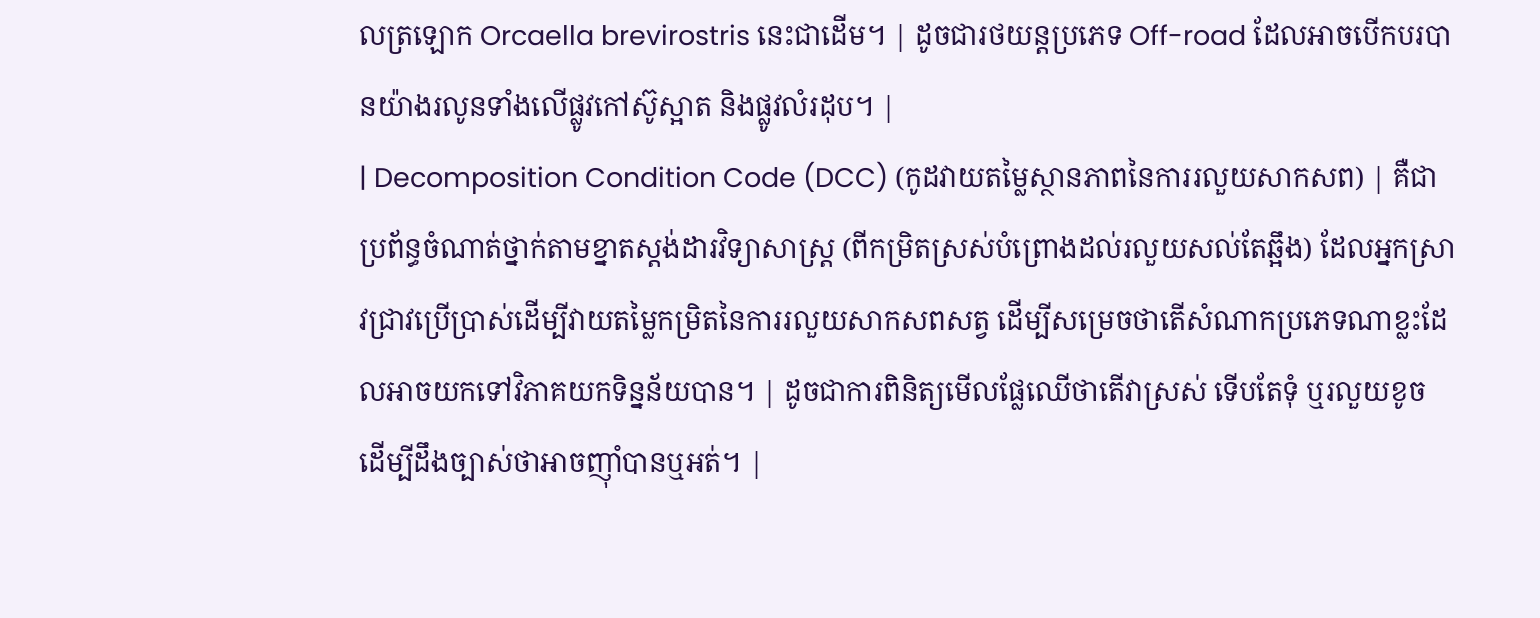លត្រឡោក Orcaella brevirostris នេះជាដើម។ | ដូចជារថយន្តប្រភេទ Off-road ដែលអាចបើកបរបានយ៉ាងរលូនទាំងលើផ្លូវកៅស៊ូស្អាត និងផ្លូវលំរដុប។ |
| Decomposition Condition Code (DCC) (កូដវាយតម្លៃស្ថានភាពនៃការរលួយសាកសព) | គឺជាប្រព័ន្ធចំណាត់ថ្នាក់តាមខ្នាតស្តង់ដារវិទ្យាសាស្ត្រ (ពីកម្រិតស្រស់បំព្រោងដល់រលួយសល់តែឆ្អឹង) ដែលអ្នកស្រាវជ្រាវប្រើប្រាស់ដើម្បីវាយតម្លៃកម្រិតនៃការរលួយសាកសពសត្វ ដើម្បីសម្រេចថាតើសំណាកប្រភេទណាខ្លះដែលអាចយកទៅវិភាគយកទិន្នន័យបាន។ | ដូចជាការពិនិត្យមើលផ្លែឈើថាតើវាស្រស់ ទើបតែទុំ ឬរលួយខូច ដើម្បីដឹងច្បាស់ថាអាចញ៉ាំបានឬអត់។ |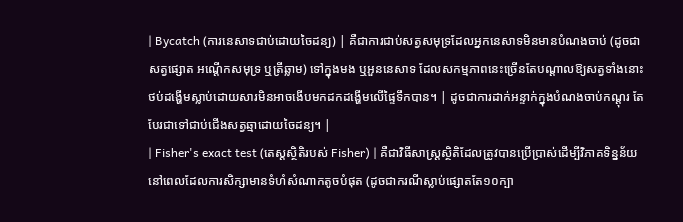| Bycatch (ការនេសាទជាប់ដោយចៃដន្យ) | គឺជាការជាប់សត្វសមុទ្រដែលអ្នកនេសាទមិនមានបំណងចាប់ (ដូចជាសត្វផ្សោត អណ្តើកសមុទ្រ ឬត្រីឆ្លាម) ទៅក្នុងមង ឬអួននេសាទ ដែលសកម្មភាពនេះច្រើនតែបណ្តាលឱ្យសត្វទាំងនោះថប់ដង្ហើមស្លាប់ដោយសារមិនអាចងើបមកដកដង្ហើមលើផ្ទៃទឹកបាន។ | ដូចជាការដាក់អន្ទាក់ក្នុងបំណងចាប់កណ្តុរ តែបែរជាទៅជាប់ជើងសត្វឆ្មាដោយចៃដន្យ។ |
| Fisher's exact test (តេស្តស្ថិតិរបស់ Fisher) | គឺជាវិធីសាស្ត្រស្ថិតិដែលត្រូវបានប្រើប្រាស់ដើម្បីវិភាគទិន្នន័យនៅពេលដែលការសិក្សាមានទំហំសំណាកតូចបំផុត (ដូចជាករណីស្លាប់ផ្សោតតែ១០ក្បា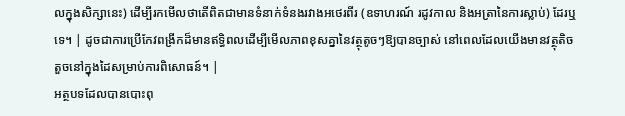លក្នុងសិក្សានេះ) ដើម្បីរកមើលថាតើពិតជាមានទំនាក់ទំនងរវាងអថេរពីរ (ឧទាហរណ៍ រដូវកាល និងអត្រានៃការស្លាប់) ដែរឬទេ។ | ដូចជាការប្រើកែវពង្រីកដ៏មានឥទ្ធិពលដើម្បីមើលភាពខុសគ្នានៃវត្ថុតូចៗឱ្យបានច្បាស់ នៅពេលដែលយើងមានវត្ថុតិចតួចនៅក្នុងដៃសម្រាប់ការពិសោធន៍។ |
អត្ថបទដែលបានបោះពុ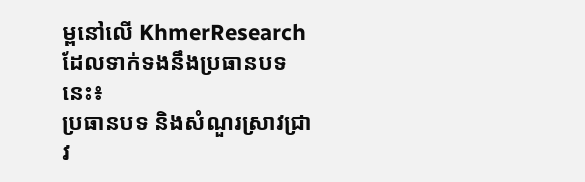ម្ពនៅលើ KhmerResearch ដែលទាក់ទងនឹងប្រធានបទនេះ៖
ប្រធានបទ និងសំណួរស្រាវជ្រាវ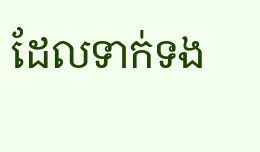ដែលទាក់ទង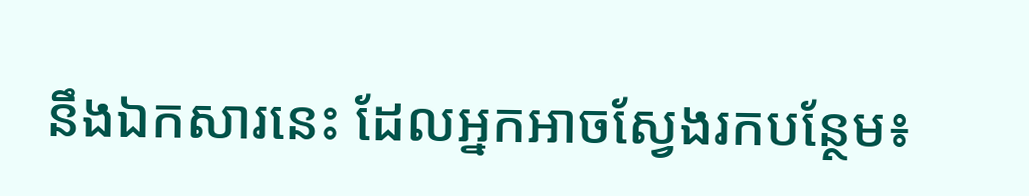នឹងឯកសារនេះ ដែលអ្នកអាចស្វែងរកបន្ថែម៖